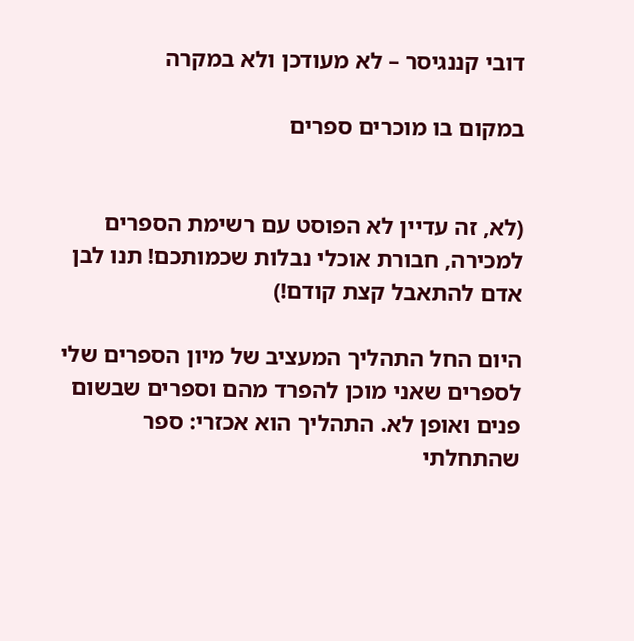דובי קננגיסר – לא מעודכן ולא במקרה

במקום בו מוכרים ספרים


(לא, זה עדיין לא הפוסט עם רשימת הספרים למכירה, חבורת אוכלי נבלות שכמותכם! תנו לבן אדם להתאבל קצת קודם!)

היום החל התהליך המעציב של מיון הספרים שלי לספרים שאני מוכן להפרד מהם וספרים שבשום פנים ואופן לא. התהליך הוא אכזרי: ספר שהתחלתי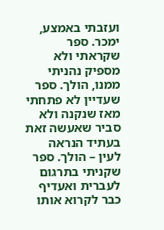ועזבתי באמצע, ימכר. ספר שקראתי ולא מספיק נהניתי ממנו, הולך. ספר שעדיין לא פתחתי מאז שנקנה ולא סביר שאעשה זאת בעתיד הנראה לעין – הולך. ספר שקניתי בתרגום לעברית ואעדיף כבר לקרוא אותו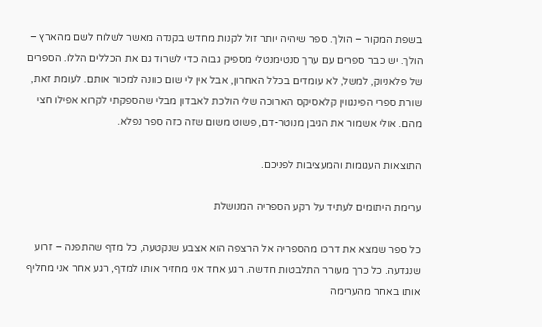בשפת המקור – הולך. ספר שיהיה יותר זול לקנות מחדש בקנדה מאשר לשלוח לשם מהארץ – הולך. יש כבר ספרים עם ערך סנטימנטלי מספיק גבוה כדי לשרוד גם את הכללים הללו. הספרים של פלאניוק, למשל, לא עומדים בכלל האחרון, אבל אין לי שום כוונה למכור אותם. לעומת זאת, שורת ספרי הפינגווין קלאסיקס הארוכה שלי הולכת לאבדון מבלי שהספקתי לקרוא אפילו חצי מהם. אולי אשמור את הגיבן מנוטר-דם, פשוט משום שזה כזה ספר נפלא.

התוצאות העגומות והמעציבות לפניכם.

ערימת היתומים לעתיד על רקע הספריה המנושלת

כל ספר שמצא את דרכו מהספריה אל הרצפה הוא אצבע שנקטעה, כל מדף שהתפנה – זרוע שנגדעה. כל כרך מעורר התלבטות חדשה. רגע אחד אני מחזיר אותו למדף, רגע אחר אני מחליף אותו באחר מהערימה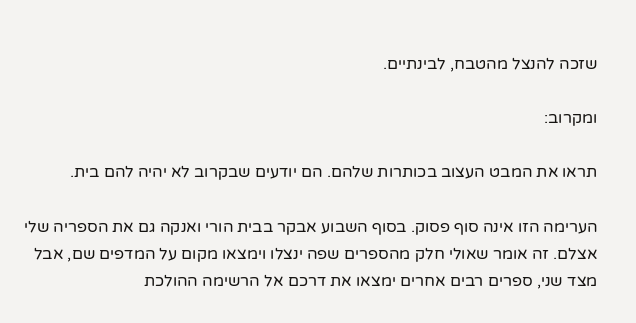שזכה להנצל מהטבח, לבינתיים.

ומקרוב:

תראו את המבט העצוב בכותרות שלהם. הם יודעים שבקרוב לא יהיה להם בית.

הערימה הזו אינה סוף פסוק. בסוף השבוע אבקר בבית הורי ואנקה גם את הספריה שלי אצלם. זה אומר שאולי חלק מהספרים שפה ינצלו וימצאו מקום על המדפים שם, אבל מצד שני, ספרים רבים אחרים ימצאו את דרכם אל הרשימה ההולכת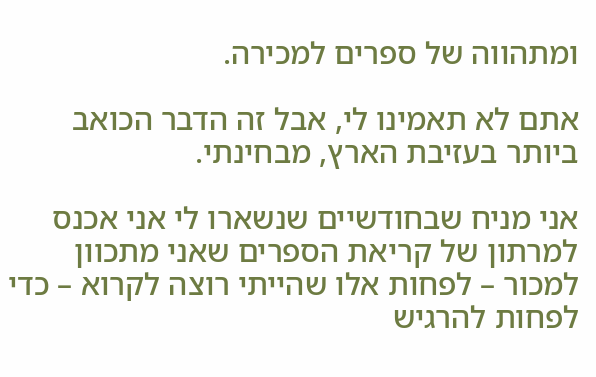ומתהווה של ספרים למכירה.

אתם לא תאמינו לי, אבל זה הדבר הכואב ביותר בעזיבת הארץ, מבחינתי.

אני מניח שבחודשיים שנשארו לי אני אכנס למרתון של קריאת הספרים שאני מתכוון למכור – לפחות אלו שהייתי רוצה לקרוא – כדי לפחות להרגיש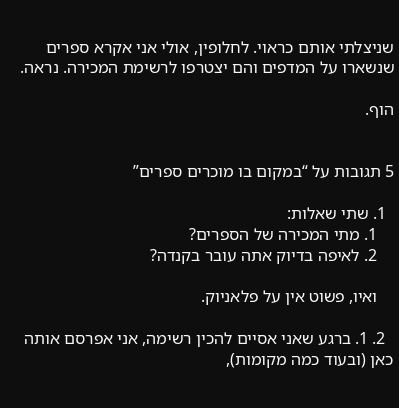שניצלתי אותם כראוי. לחלופין, אולי אני אקרא ספרים שנשארו על המדפים והם יצטרפו לרשימת המכירה. נראה.

הוף.


5 תגובות על “במקום בו מוכרים ספרים”

  1. שתי שאלות:
    1. מתי המכירה של הספרים?
    2. לאיפה בדיוק אתה עובר בקנדה?

    ואיו, פשוט אין על פלאניוק.

  2. 1. ברגע שאני אסיים להכין רשימה, אני אפרסם אותה כאן (ובעוד כמה מקומות),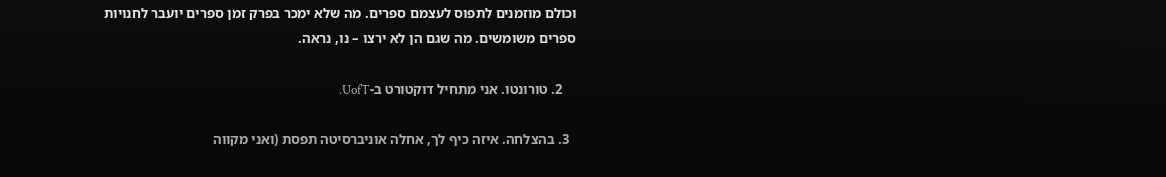וכולם מוזמנים לתפוס לעצמם ספרים. מה שלא ימכר בפרק זמן ספרים יועבר לחנויות ספרים משומשים. מה שגם הן לא ירצו – נו, נראה.

    2. טורונטו. אני מתחיל דוקטורט ב-UofT.

  3. בהצלחה. איזה כיף לך, אחלה אוניברסיטה תפסת (ואני מקווה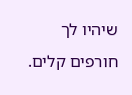שיהיו לך חורפים קלים.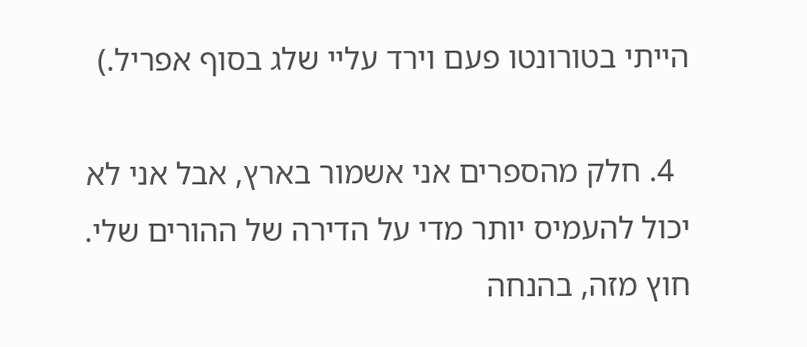הייתי בטורונטו פעם וירד עליי שלג בסוף אפריל.)

  4. חלק מהספרים אני אשמור בארץ, אבל אני לא יכול להעמיס יותר מדי על הדירה של ההורים שלי. חוץ מזה, בהנחה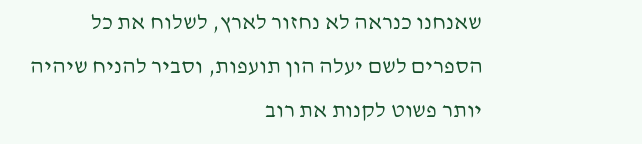שאנחנו כנראה לא נחזור לארץ, לשלוח את כל הספרים לשם יעלה הון תועפות, וסביר להניח שיהיה יותר פשוט לקנות את רוב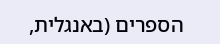הספרים (באנגלית,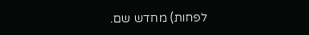לפחות) מחדש שם.